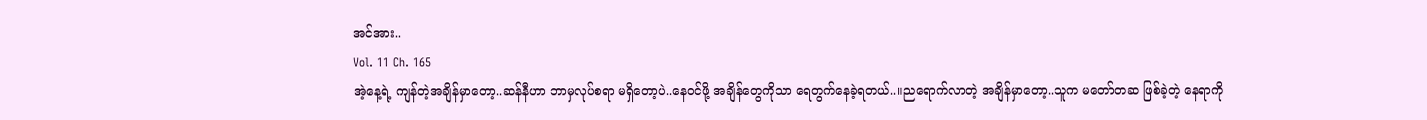အင်အား..
Vol. 11 Ch. 165
အဲ့နေ့ရဲ့ ကျန်တဲ့အချိန်မှာတော့..ဆန်နီဟာ ဘာမှလုပ်စရာ မရှိတော့ပဲ..နေဝင်ဖို့ အချိန်တွေကိုသာ ရေတွက်နေခဲ့ရတယ်..။ညရောက်လာတဲ့ အချိန်မှာတော့..သူက မတော်တဆ ဖြစ်ခဲ့တဲ့ နေရာကို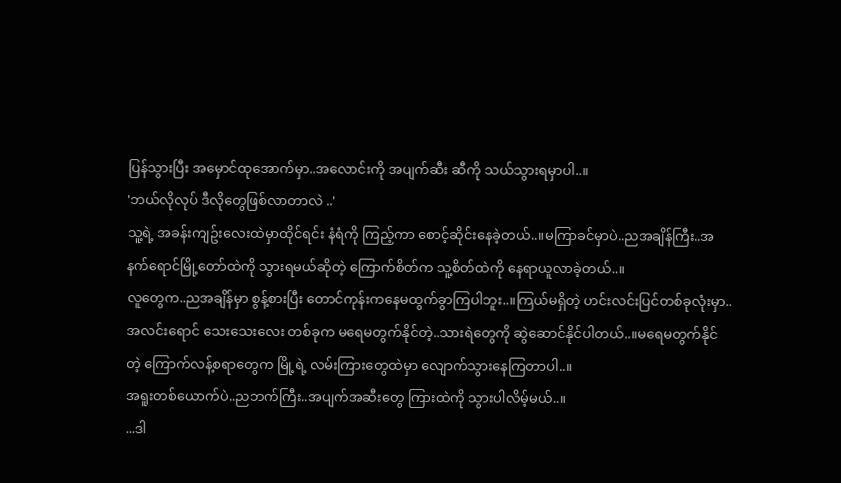ပြန်သွားပြီး အမှောင်ထုအောက်မှာ..အလောင်းကို အပျက်ဆီး ဆီကို သယ်သွားရမှာပါ..။
'ဘယ်လိုလုပ် ဒီလိုတွေဖြစ်လာတာလဲ ..'
သူ့ရဲ့ အခန်းကျဥ်းလေးထဲမှာထိုင်ရင်း နံရံကို ကြည့်ကာ စောင့်ဆိုင်းနေခဲ့တယ်..။မကြာခင်မှာပဲ..ညအချိန်ကြီး..အနက်ရောင်မြို့တော်ထဲကို သွားရမယ်ဆိုတဲ့ ကြောက်စိတ်က သူ့စိတ်ထဲကို နေရာယူလာခဲ့တယ်..။
လူတွေက..ညအချိန်မှာ စွန့်စားပြီး တောင်ကုန်းကနေမထွက်ခွာကြပါဘူး..။ကြယ်မရှိတဲ့ ဟင်းလင်းပြင်တစ်ခုလုံးမှာ..အလင်းရောင် သေးသေးလေး တစ်ခုက မရေမတွက်နိုင်တဲ့..သားရဲတွေကို ဆွဲဆောင်နိုင်ပါတယ်..။မရေမတွက်နိုင်တဲ့ ကြောက်လန့်စရာတွေက မြို့ရဲ့ လမ်းကြားတွေထဲမှာ လျောက်သွားနေကြတာပါ..။
အရူးတစ်ယောက်ပဲ..ညဘက်ကြီး..အပျက်အဆီးတွေ ကြားထဲကို သွားပါလိမ့်မယ်..။
...ဒါ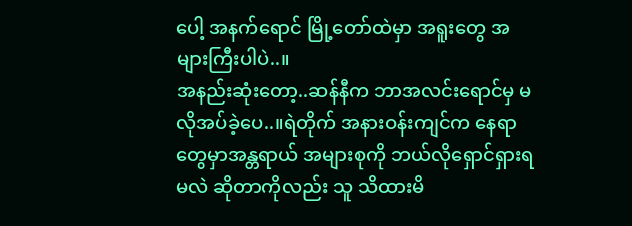ပေါ့ အနက်ရောင် မြို့တော်ထဲမှာ အရူးတွေ အများကြီးပါပဲ..။
အနည်းဆုံးတော့..ဆန်နီက ဘာအလင်းရောင်မှ မလိုအပ်ခဲ့ပေ..။ရဲတိုက် အနားဝန်းကျင်က နေရာတွေမှာအန္တရာယ် အများစုကို ဘယ်လိုရှောင်ရှားရမလဲ ဆိုတာကိုလည်း သူ သိထားမိ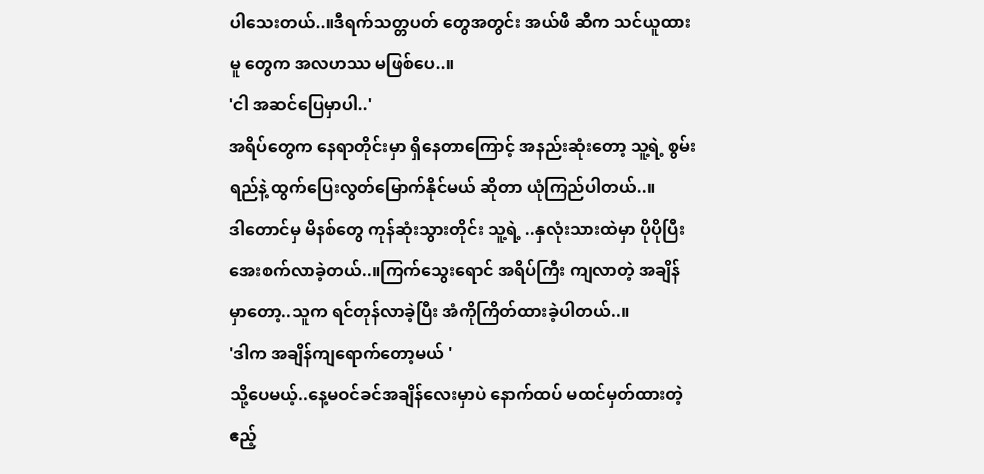ပါသေးတယ်..။ဒီရက်သတ္တပတ် တွေအတွင်း အယ်ဖီ ဆီက သင်ယူထားမူ တွေက အလဟဿ မဖြစ်ပေ..။
'ငါ အဆင်ပြေမှာပါ..'
အရိပ်တွေက နေရာတိုင်းမှာ ရှိနေတာကြောင့် အနည်းဆုံးတော့ သူ့ရဲ့ စွမ်းရည်နဲ့ ထွက်ပြေးလွတ်မြောက်နိုင်မယ် ဆိုတာ ယုံကြည်ပါတယ်..။
ဒါတောင်မှ မိနစ်တွေ ကုန်ဆုံးသွားတိုင်း သူ့ရဲ့ ..နှလုံးသားထဲမှာ ပိုပိုပြီး အေးစက်လာခဲ့တယ်..။ကြက်သွေးရောင် အရိပ်ကြီး ကျလာတဲ့ အချိန်မှာတော့..သူက ရင်တုန်လာခဲ့ပြီး အံကိုကြိတ်ထားခဲ့ပါတယ်..။
'ဒါက အချိန်ကျရောက်တော့မယ် '
သို့ပေမယ့်..နေ့မဝင်ခင်အချိန်လေးမှာပဲ နောက်ထပ် မထင်မှတ်ထားတဲ့ ဧည့်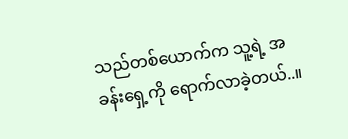သည်တစ်ယောက်က သူ့ရဲ့ အခန်းရှေ့ကို ရောက်လာခဲ့တယ်..။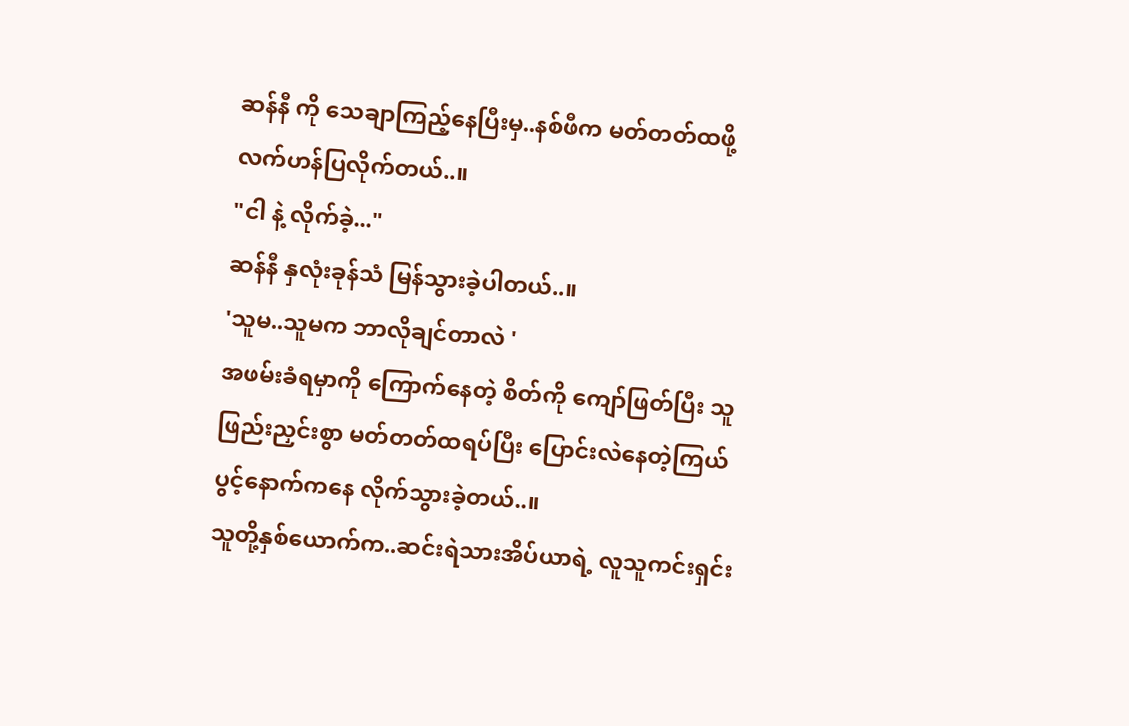ဆန်နီ ကို သေချာကြည့်နေပြီးမှ..နစ်ဖီက မတ်တတ်ထဖို့ လက်ဟန်ပြလိုက်တယ်..။
"ငါ နဲ့ လိုက်ခဲ့..."
ဆန်နီ နှလုံးခုန်သံ မြန်သွားခဲ့ပါတယ်..။
'သူမ..သူမက ဘာလိုချင်တာလဲ '
အဖမ်းခံရမှာကို ကြောက်နေတဲ့ စိတ်ကို ကျော်ဖြတ်ပြီး သူ ဖြည်းညှင်းစွာ မတ်တတ်ထရပ်ပြီး ပြောင်းလဲနေတဲ့ကြယ်ပွင့်နောက်ကနေ လိုက်သွားခဲ့တယ်..။
သူတို့နှစ်ယောက်က..ဆင်းရဲသားအိပ်ယာရဲ့ လူသူကင်းရှင်း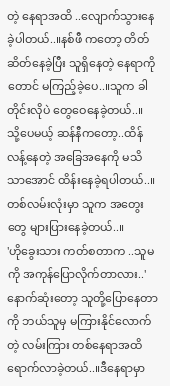တဲ့ နေရာအထိ ..လျောက်သွားနေခဲ့ပါတယ်..။နစ်ဖီ ကတော့ တိတ်ဆိတ်နေခဲ့ပြီး သူရှိနေတဲ့ နေရာကိုတောင် မကြည့်ခဲ့ပေ..။သူက ခါတိုင်းလိုပဲ တွေဝေနေခဲ့တယ်..။
သို့ပေမယ့် ဆန်နီကတော့..ထိန်လန့်နေတဲ့ အခြေအနေကို မသိသာအောင် ထိန်းနေခဲ့ရပါတယ်..။တစ်လမ်းလုံးမှာ သူက အတွေးတွေ များပြားနေခဲ့တယ်..။
'ဟိုခွေးသား ကတ်စတာက ..သူမကို အကုန်ပြောလိုက်တာလား..'
နောက်ဆုံးတော့ သူတို့ပြောနေတာကို ဘယ်သူမှ မကြားနိုင်လောက်တဲ့ လမ်းကြား တစ်နေရာအထိ ရောက်လာခဲ့တယ်..။ဒီနေရာမှာ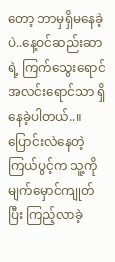တော့ ဘာမှရှိမနေခဲ့ပဲ..နေ့ဝင်ဆည်းဆာ ရဲ့ ကြက်သွေးရောင် အလင်းရောင်သာ ရှိနေခဲ့ပါတယ်..။
ပြောင်းလဲနေတဲ့ကြယ်ပွင့်က သူ့ကို မျက်မှောင်ကျုတ်ပြီး ကြည့်လာခဲ့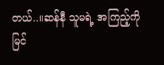တယ်..။ဆန်နီ သူမရဲ့ အကြည့်ကို မြင်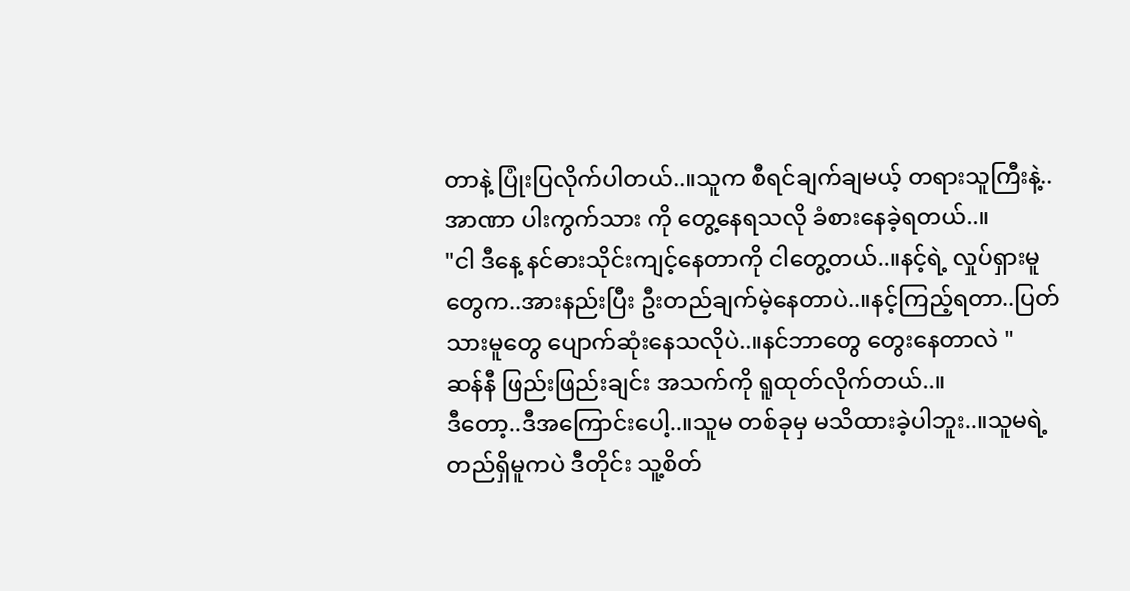တာနဲ့ ပြုံးပြလိုက်ပါတယ်..။သူက စီရင်ချက်ချမယ့် တရားသူကြီးနဲ့..အာဏာ ပါးကွက်သား ကို တွေ့နေရသလို ခံစားနေခဲ့ရတယ်..။
"ငါ ဒီနေ့ နင်ဓားသိုင်းကျင့်နေတာကို ငါတွေ့တယ်..။နင့်ရဲ့ လှုပ်ရှားမူတွေက..အားနည်းပြီး ဦးတည်ချက်မဲ့နေတာပဲ..။နင့်ကြည့်ရတာ..ပြတ်သားမူတွေ ပျောက်ဆုံးနေသလိုပဲ..။နင်ဘာတွေ တွေးနေတာလဲ "
ဆန်နီ ဖြည်းဖြည်းချင်း အသက်ကို ရူထုတ်လိုက်တယ်..။
ဒီတော့..ဒီအကြောင်းပေါ့..။သူမ တစ်ခုမှ မသိထားခဲ့ပါဘူး..။သူမရဲ့ တည်ရှိမူကပဲ ဒီတိုင်း သူ့စိတ်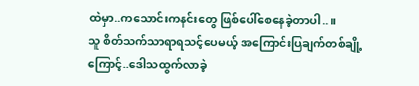ထဲမှာ..ကသောင်းကနင်းတွေ ဖြစ်ပေါ်စေနေခဲ့တာပါ..။
သူ စိတ်သက်သာရာရသင့်ပေမယ့် အကြောင်းပြချက်တစ်ချို့ကြောင့်..ဒေါသထွက်လာခဲ့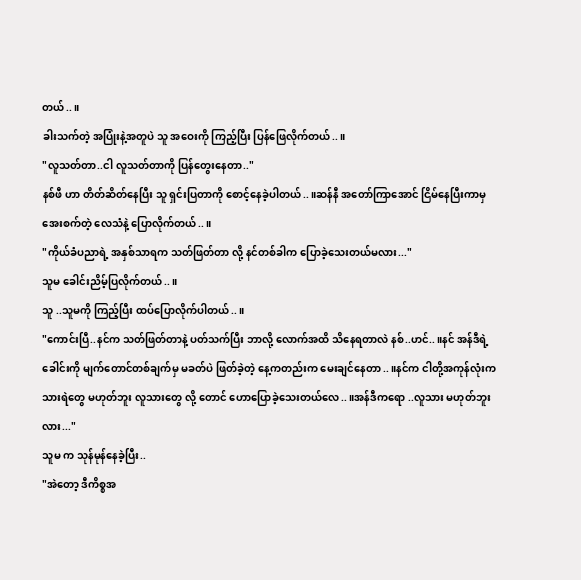တယ်..။
ခါးသက်တဲ့ အပြုံးနဲ့အတူပဲ သူ အဝေးကို ကြည့်ပြီး ပြန်ဖြေလိုက်တယ်..။
"လူသတ်တာ..ငါ လူသတ်တာကို ပြန်တွေးနေတာ.."
နစ်ဖီ ဟာ တိတ်ဆိတ်နေပြီး သူ ရှင်းပြတာကို စောင့်နေခဲ့ပါတယ်..။ဆန်နီ အတော်ကြာအောင် ငြိမ်နေပြီးကာမှ အေးစက်တဲ့ လေသံနဲ့ ပြောလိုက်တယ်..။
"ကိုယ်ခံပညာရဲ့ အနှစ်သာရက သတ်ဖြတ်တာ လို့ နင်တစ်ခါက ပြောခဲ့သေးတယ်မလား..."
သူမ ခေါင်းညိမ့်ပြလိုက်တယ်..။
သူ ..သူမကို ကြည့်ပြီး ထပ်ပြောလိုက်ပါတယ်..။
"ကောင်းပြီ..နင်က သတ်ဖြတ်တာနဲ့ ပတ်သက်ပြီး ဘာလို့ လောက်အထိ သိနေရတာလဲ နစ်..ဟင်..။နင် အန်ဒီရဲ့ခေါင်းကို မျက်တောင်တစ်ချက်မှ မခတ်ပဲ ဖြတ်ခဲ့တဲ့ နေ့ကတည်းက မေးချင်နေတာ..။နင်က ငါတို့အကုန်လုံးက သားရဲတွေ မဟုတ်ဘူး လူသားတွေ လို့ တောင် ဟောပြောခဲ့သေးတယ်လေ..။အန်ဒီကရော ..လူသား မဟုတ်ဘူးလား..."
သူမ က သုန်မုန်နေခဲ့ပြီး..
"အဲတော့ ဒီကိစ္စအ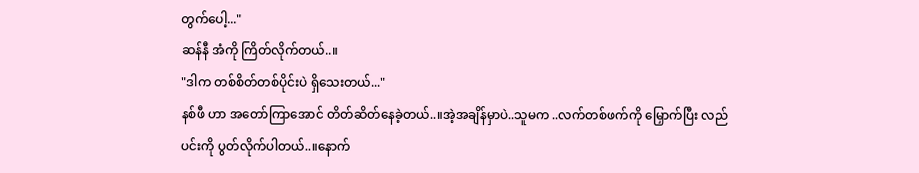တွက်ပေါ့..."
ဆန်နီ အံကို ကြိတ်လိုက်တယ်..။
"ဒါက တစ်စိတ်တစ်ပိုင်းပဲ ရှိသေးတယ်..."
နစ်ဖီ ဟာ အတော်ကြာအောင် တိတ်ဆိတ်နေခဲ့တယ်..။အဲ့အချိန်မှာပဲ..သူမက ..လက်တစ်ဖက်ကို မြှောက်ပြီး လည်ပင်းကို ပွတ်လိုက်ပါတယ်..။နောက်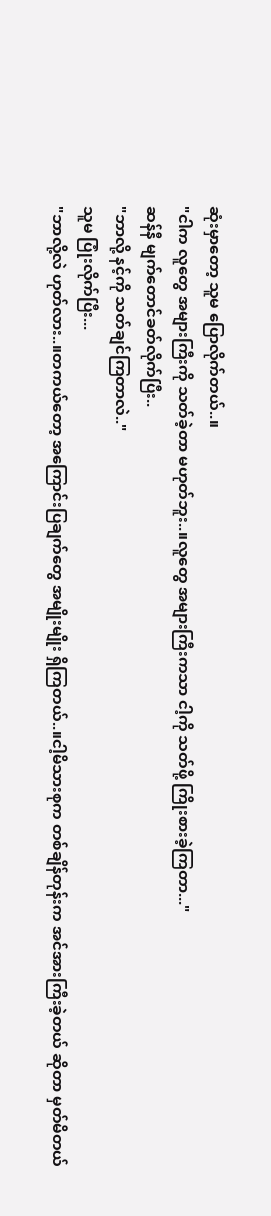ဆုံးမှာတော့ သူမ ပြောလိုက်တယ်..။
"ငါက လူတွေ အများကြီးကို သတ်ခဲ့တာ မဟုတ်ဘူး..။လူတွေ အများကြီးကသာ ငါ့ကို သတ်ဖို့ ကြိုးစားခဲ့ကြတာ..."
ဆန်နီ မျက်တောင်ခတ်လိုက်ပြီး..
"ဘာလို့ နင့်ကို သတ်ချင်ကြတာလဲ.."
သူမ ပြုံးလိုက်ပြီး...
"ဘာလို့လဲ ဟုတ်လား..။တကယ်တော့ အကြောင်းပြချက်တွေ အမျိုးမျိုး ရှိကြတယ်..။ငါ့မိသားစုက တစ်ချိန်တုန်းက အင်အားကြီးခဲ့တယ် ဆိုတာ မှတ်မိတယ်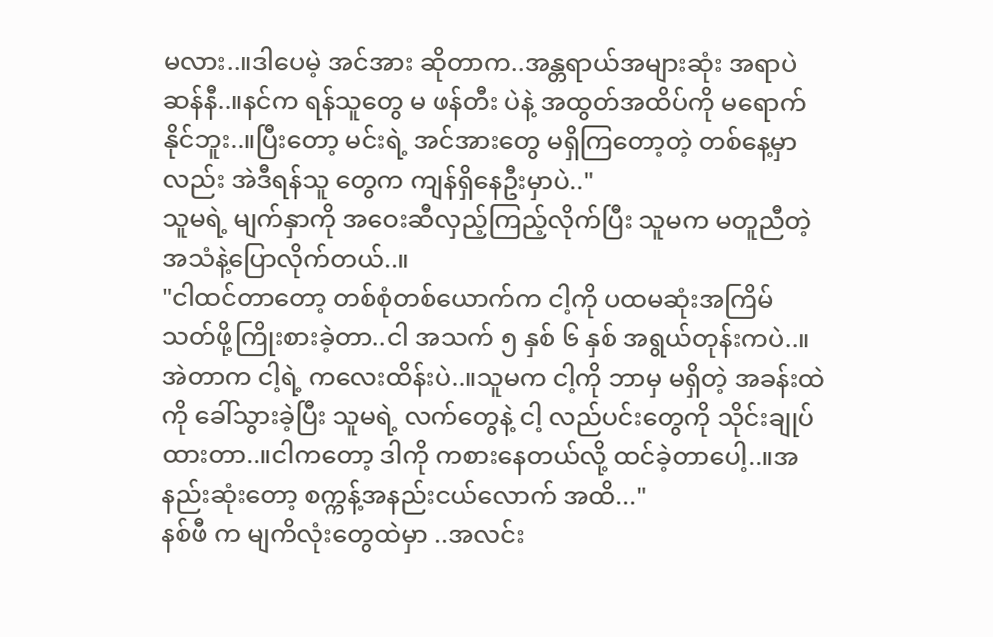မလား..။ဒါပေမဲ့ အင်အား ဆိုတာက..အန္တရာယ်အများဆုံး အရာပဲ ဆန်နီ..။နင်က ရန်သူတွေ မ ဖန်တီး ပဲနဲ့ အထွတ်အထိပ်ကို မရောက်နိုင်ဘူး..။ပြီးတော့ မင်းရဲ့ အင်အားတွေ မရှိကြတော့တဲ့ တစ်နေ့မှာလည်း အဲဒီရန်သူ တွေက ကျန်ရှိနေဦးမှာပဲ.."
သူမရဲ့ မျက်နှာကို အဝေးဆီလှည့်ကြည့်လိုက်ပြီး သူမက မတူညီတဲ့ အသံနဲ့ပြောလိုက်တယ်..။
"ငါထင်တာတော့ တစ်စုံတစ်ယောက်က ငါ့ကို ပထမဆုံးအကြိမ် သတ်ဖို့ကြိုးစားခဲ့တာ..ငါ အသက် ၅ နှစ် ၆ နှစ် အရွယ်တုန်းကပဲ..။အဲတာက ငါ့ရဲ့ ကလေးထိန်းပဲ..။သူမက ငါ့ကို ဘာမှ မရှိတဲ့ အခန်းထဲကို ခေါ်သွားခဲ့ပြီး သူမရဲ့ လက်တွေနဲ့ ငါ့ လည်ပင်းတွေကို သိုင်းချုပ်ထားတာ..။ငါကတော့ ဒါကို ကစားနေတယ်လို့ ထင်ခဲ့တာပေါ့..။အနည်းဆုံးတော့ စက္ကန့်အနည်းငယ်လောက် အထိ..."
နစ်ဖီ က မျကိလုံးတွေထဲမှာ ..အလင်း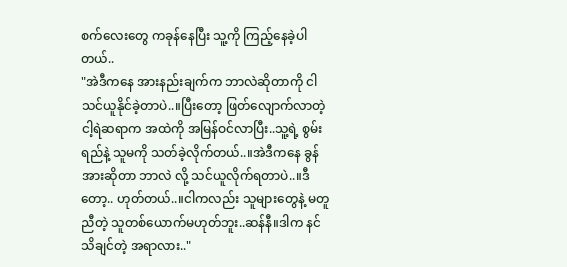စက်လေးတွေ ကခုန်နေပြီး သူ့ကို ကြည့်နေခဲ့ပါတယ်..
"အဲဒီကနေ အားနည်းချက်က ဘာလဲဆိုတာကို ငါသင်ယူနိုင်ခဲ့တာပဲ..။ပြီးတော့ ဖြတ်လျောက်လာတဲ့
ငါ့ရဲဆရာက အထဲကို အမြန်ဝင်လာပြီး..သူ့ရဲ့ စွမ်းရည်နဲ့ သူမကို သတ်ခဲ့လိုက်တယ်..။အဲဒီကနေ ခွန်အားဆိုတာ ဘာလဲ လို့ သင်ယူလိုက်ရတာပဲ..။ဒီတော့.. ဟုတ်တယ်..။ငါကလည်း သူများတွေနဲ့ မတူညီတဲ့ သူတစ်ယောက်မဟုတ်ဘူး..ဆန်နီ။ဒါက နင်သိချင်တဲ့ အရာလား.."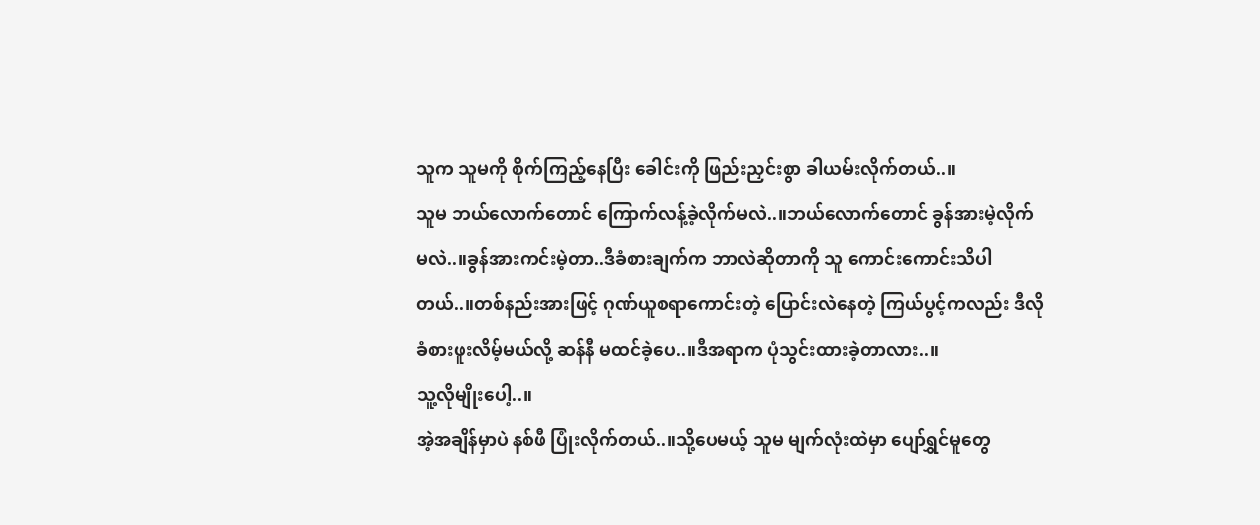သူက သူမကို စိုက်ကြည့်နေပြီး ခေါင်းကို ဖြည်းညှင်းစွာ ခါယမ်းလိုက်တယ်..။
သူမ ဘယ်လောက်တောင် ကြောက်လန့်ခဲ့လိုက်မလဲ..။ဘယ်လောက်တောင် ခွန်အားမဲ့လိုက်မလဲ..။ခွန်အားကင်းမဲ့တာ..ဒီခံစားချက်က ဘာလဲဆိုတာကို သူ ကောင်းကောင်းသိပါတယ်..။တစ်နည်းအားဖြင့် ဂုဏ်ယူစရာကောင်းတဲ့ ပြောင်းလဲနေတဲ့ ကြယ်ပွင့်ကလည်း ဒီလို ခံစားဖူးလိမ့်မယ်လို့ ဆန်နီ မထင်ခဲ့ပေ..။ဒီအရာက ပုံသွင်းထားခဲ့တာလား..။
သူ့လိုမျိုးပေါ့..။
အဲ့အချိန်မှာပဲ နစ်ဖီ ပြုံးလိုက်တယ်..။သို့ပေမယ့် သူမ မျက်လုံးထဲမှာ ပျော်ရွှင်မူတွေ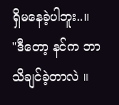ရှိမနေခဲ့ပါဘူး..။
"ဒီတော့ နင်က ဘာသိချင်ခဲ့တာလဲ ။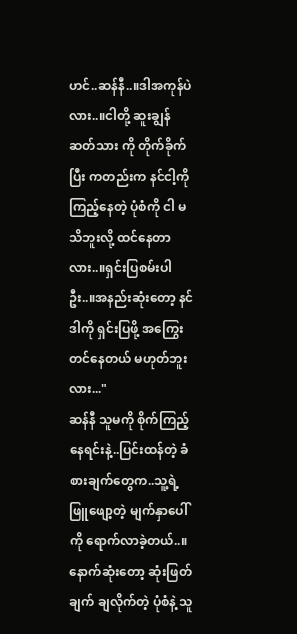ဟင်..ဆန်နီ..။ဒါအကုန်ပဲလား..။ငါတို့ ဆူးချွန် ဆတ်သား ကို တိုက်ခိုက်ပြီး ကတည်းက နင်ငါ့ကို ကြည့်နေတဲ့ ပုံစံကို ငါ မသိဘူးလို့ ထင်နေတာလား..။ရှင်းပြစမ်းပါဦး..။အနည်းဆုံးတော့ နင် ဒါကို ရှင်းပြဖို့ အကြွေးတင်နေတယ် မဟုတ်ဘူးလား..."
ဆန်နီ သူမကို စိုက်ကြည့်နေရင်းနဲ့..ပြင်းထန်တဲ့ ခံစားချက်တွေက..သူ့ရဲ့ ဖြူဖျော့တဲ့ မျက်နှာပေါ်ကို ရောက်လာခဲ့တယ်..။နောက်ဆုံးတော့ ဆုံးဖြတ်ချက် ချလိုက်တဲ့ ပုံစံနဲ့ သူ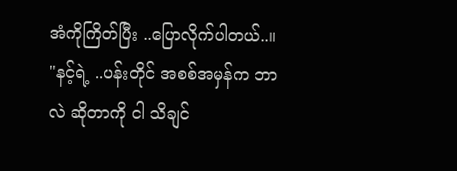အံကိုကြိတ်ပြီး ..ပြောလိုက်ပါတယ်..။
"နင့်ရဲ့ ..ပန်းတိုင် အစစ်အမှန်က ဘာလဲ ဆိုတာကို ငါ သိချင်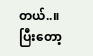တယ်..။ပြီးတော့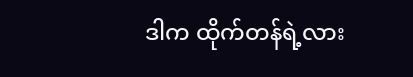ဒါက ထိုက်တန်ရဲ့လား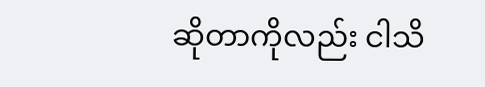ဆိုတာကိုလည်း ငါသိ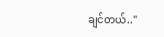ချင်တယ်.."